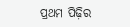ପ୍ରଥମ ପିଢ଼ିର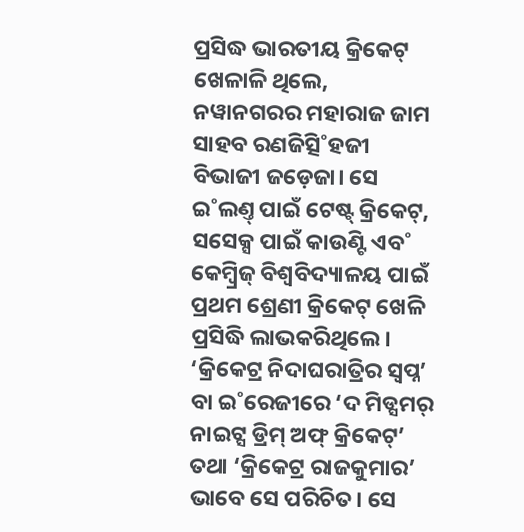ପ୍ରସିଦ୍ଧ ଭାରତୀୟ କ୍ରିକେଟ୍ ଖେଳାଳି ଥିଲେ, ନୱାନଗରର ମହାରାଜ ଜାମ ସାହବ ରଣଜିତ୍ସି˚ହଜୀ ବିଭାଜୀ ଜଡ଼େଜା। ସେ ଇ˚ଲଣ୍ତ୍ ପାଇଁ ଟେଷ୍ଟ୍ କ୍ରିକେଟ୍, ସସେକ୍ସ ପାଇଁ କାଉଣ୍ଟି ଏବ˚ କେମ୍ବ୍ରିଜ୍ ବିଶ୍ବବିଦ୍ୟାଳୟ ପାଇଁ ପ୍ରଥମ ଶ୍ରେଣୀ କ୍ରିକେଟ୍ ଖେଳି ପ୍ରସିଦ୍ଧି ଲାଭକରିଥିଲେ। ‘କ୍ରିକେଟ୍ର ନିଦାଘରାତ୍ରିର ସ୍ବପ୍ନ’ ବା ଇ˚ରେଜୀରେ ‘ଦ ମିଡ୍ସମର୍ ନାଇଟ୍ସ ଡ୍ରିମ୍ ଅଫ୍ କ୍ରିକେଟ୍’ ତଥା ‘କ୍ରିକେଟ୍ର ରାଜକୁମାର’ ଭାବେ ସେ ପରିଚିତ। ସେ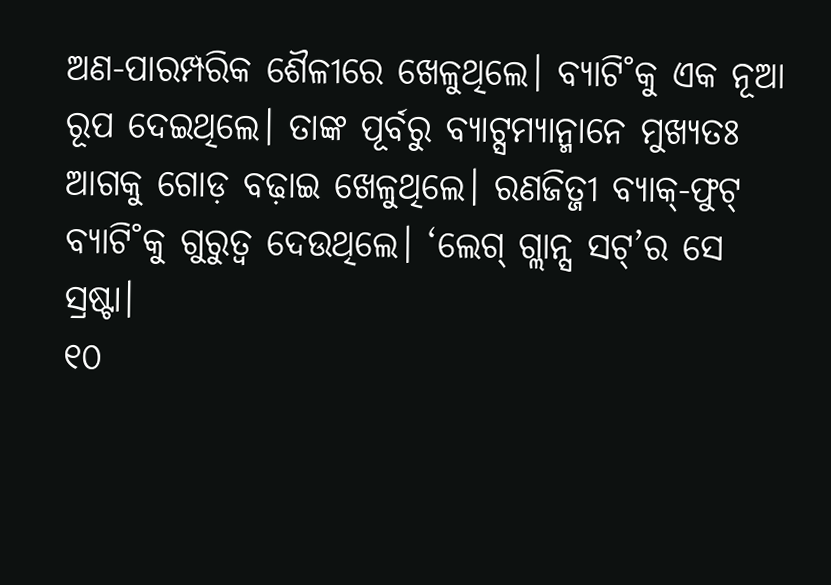ଅଣ-ପାରମ୍ପରିକ ଶୈଳୀରେ ଖେଳୁଥିଲେ। ବ୍ୟାଟି˚କୁ ଏକ ନୂଆ ରୂପ ଦେଇଥିଲେ। ତାଙ୍କ ପୂର୍ବରୁ ବ୍ୟାଟ୍ସମ୍ୟାନ୍ମାନେ ମୁଖ୍ୟତଃ ଆଗକୁ ଗୋଡ଼ ବଢ଼ାଇ ଖେଳୁଥିଲେ। ରଣଜିତ୍ଜୀ ବ୍ୟାକ୍-ଫୁଟ୍ ବ୍ୟାଟି˚କୁ ଗୁରୁତ୍ବ ଦେଉଥିଲେ। ‘ଲେଗ୍ ଗ୍ଲାନ୍ସ ସଟ୍’ର ସେ ସ୍ରଷ୍ଟା।
୧୦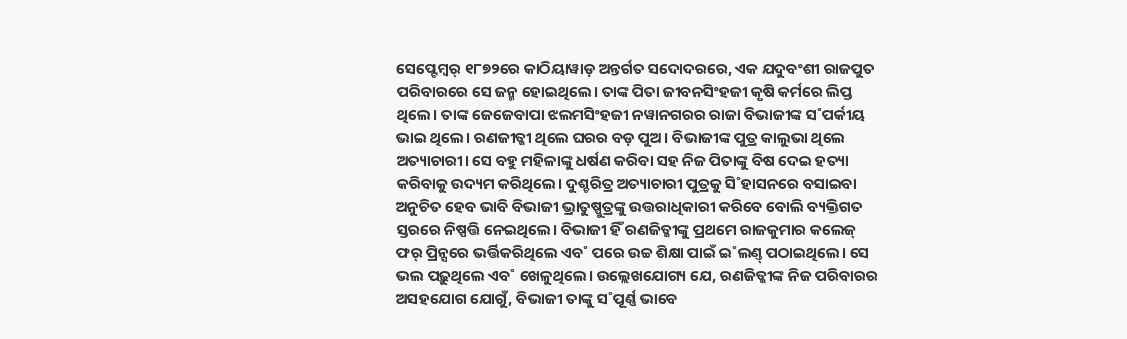ସେପ୍ଟେମ୍ବର୍ ୧୮୭୨ରେ କାଠିୟାୱାଡ଼ ଅନ୍ତର୍ଗତ ସଦୋଦରରେ, ଏକ ଯଦୁବଂଶୀ ରାଜପୁତ ପରିବାରରେ ସେ ଜନ୍ମ ହୋଇଥିଲେ। ତାଙ୍କ ପିତା ଜୀବନସିଂହଜୀ କୃଷି କର୍ମରେ ଲିପ୍ତ ଥିଲେ। ତାଙ୍କ ଜେଜେବାପା ଝଲମସିଂହଜୀ ନୱାନଗରର ରାଜା ବିଭାଜୀଙ୍କ ସ˚ପର୍କୀୟ ଭାଇ ଥିଲେ। ରଣଜୀତ୍ଜୀ ଥିଲେ ଘରର ବଡ଼ ପୁଅ। ବିଭାଜୀଙ୍କ ପୁତ୍ର କାଲୁଭା ଥିଲେ ଅତ୍ୟାଚାରୀ। ସେ ବହୁ ମହିଳାଙ୍କୁ ଧର୍ଷଣ କରିବା ସହ ନିଜ ପିତାଙ୍କୁ ବିଷ ଦେଇ ହତ୍ୟା କରିବାକୁ ଉଦ୍ୟମ କରିଥିଲେ। ଦୁଶ୍ଚରିତ୍ର ଅତ୍ୟାଚାରୀ ପୁତ୍ରକୁ ସି˚ହାସନରେ ବସାଇବା ଅନୁଚିତ ହେବ ଭାବି ବିଭାଜୀ ଭ୍ରାତୁଷ୍ପୁତ୍ରଙ୍କୁ ଉତ୍ତରାଧିକାରୀ କରିବେ ବୋଲି ବ୍ୟକ୍ତିଗତ ସ୍ତରରେ ନିଷ୍ପତ୍ତି ନେଇଥିଲେ। ବିଭାଜୀ ହିଁ ରଣଜିତ୍ଜୀଙ୍କୁ ପ୍ରଥମେ ରାଜକୁମାର କଲେଜ୍ ଫର୍ ପ୍ରିନ୍ସରେ ଭର୍ତ୍ତିକରିଥିଲେ ଏବ˚ ପରେ ଉଚ୍ଚ ଶିକ୍ଷା ପାଇଁ ଇ˚ଲଣ୍ତ୍ ପଠାଇଥିଲେ। ସେ ଭଲ ପଢ଼ୁଥିଲେ ଏବ˚ ଖେଳୁଥିଲେ। ଉଲ୍ଲେଖଯୋଗ୍ୟ ଯେ, ରଣଜିତ୍ଜୀଙ୍କ ନିଜ ପରିବାରର ଅସହଯୋଗ ଯୋଗୁଁ, ବିଭାଜୀ ତାଙ୍କୁ ସ˚ପୂର୍ଣ୍ଣ ଭାବେ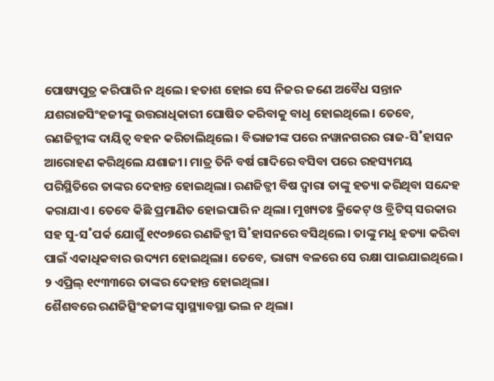ପୋଷ୍ୟପୁତ୍ର କରିପାରି ନ ଥିଲେ। ହତାଶ ହୋଇ ସେ ନିଜର ଜଣେ ଅବୈଧ ସନ୍ତାନ ଯଶରାଜସିଂହଜୀଙ୍କୁ ଉତ୍ତରାଧିକାରୀ ଘୋଷିତ କରିବାକୁ ବାଧୢ ହୋଇଥିଲେ। ତେବେ, ରଣଜିତ୍ଜୀଙ୍କ ଦାୟିତ୍ବ ବହନ କରିଚାଲିଥିଲେ। ବିଭାଜୀଙ୍କ ପରେ ନୱାନଗରର ରାଜ-ସି˚ହାସନ ଆରୋହଣ କରିଥିଲେ ଯଶାଜୀ। ମାତ୍ର ତିନି ବର୍ଷ ଗାଦିରେ ବସିବା ପରେ ରହସ୍ୟମୟ ପରିସ୍ଥିତିରେ ତାଙ୍କର ଦେହାନ୍ତ ହୋଇଥିଲା। ରଣଜିତ୍ଜୀ ବିଷ ଦ୍ବାରା ତାଙ୍କୁ ହତ୍ୟା କରିଥିବା ସନ୍ଦେହ କରାଯାଏ। ତେବେ କିଛି ପ୍ରମାଣିତ ହୋଇପାରି ନ ଥିଲା। ମୁଖ୍ୟତଃ କ୍ରିକେଟ୍ ଓ ବ୍ରିଟିସ୍ ସରକାର ସହ ସୁ-ସ˚ପର୍କ ଯୋଗୁଁ ୧୯୦୭ରେ ରଣଜିତ୍ଜୀ ସି˚ହାସନରେ ବସିଥିଲେ। ତାଙ୍କୁ ମଧୢ ହତ୍ୟା କରିବା ପାଇଁ ଏକାଧିକବାର ଉଦ୍ୟମ ହୋଇଥିଲା। ତେବେ, ଭାଗ୍ୟ ବଳରେ ସେ ରକ୍ଷା ପାଇଯାଇଥିଲେ। ୨ ଏପ୍ରିଲ୍ ୧୯୩୩ରେ ତାଙ୍କର ଦେହାନ୍ତ ହୋଇଥିଲା।
ଶୈଶବରେ ରଣଜିତ୍ସିଂହଜୀଙ୍କ ସ୍ବାସ୍ଥ୍ୟାବସ୍ଥା ଭଲ ନ ଥିଲା।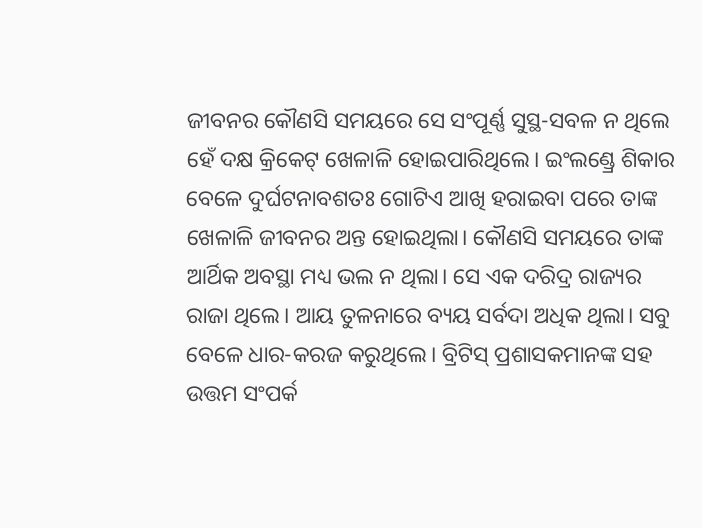ଜୀବନର କୌଣସି ସମୟରେ ସେ ସଂପୂର୍ଣ୍ଣ ସୁସ୍ଥ-ସବଳ ନ ଥିଲେ ହେଁ ଦକ୍ଷ କ୍ରିକେଟ୍ ଖେଳାଳି ହୋଇପାରିଥିଲେ। ଇଂଲଣ୍ଡ୍ରେ ଶିକାର ବେଳେ ଦୁର୍ଘଟନାବଶତଃ ଗୋଟିଏ ଆଖି ହରାଇବା ପରେ ତାଙ୍କ ଖେଳାଳି ଜୀବନର ଅନ୍ତ ହୋଇଥିଲା। କୌଣସି ସମୟରେ ତାଙ୍କ ଆର୍ଥିକ ଅବସ୍ଥା ମଧ୍ୟ ଭଲ ନ ଥିଲା। ସେ ଏକ ଦରିଦ୍ର ରାଜ୍ୟର ରାଜା ଥିଲେ। ଆୟ ତୁଳନାରେ ବ୍ୟୟ ସର୍ବଦା ଅଧିକ ଥିଲା। ସବୁ ବେଳେ ଧାର-କରଜ କରୁଥିଲେ। ବ୍ରିଟିସ୍ ପ୍ରଶାସକମାନଙ୍କ ସହ ଉତ୍ତମ ସଂପର୍କ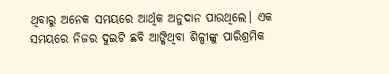ଥିବାରୁ ଅନେକ ସମୟରେ ଆର୍ଥିକ ଅନୁଦାନ ପାଉଥିଲେ। ଏକ ସମୟରେ ନିଜର ଦୁଇଟି ଛବି ଆଙ୍କିଥିବା ଶିଳ୍ପୀଙ୍କୁ ପାରିଶ୍ରମିକ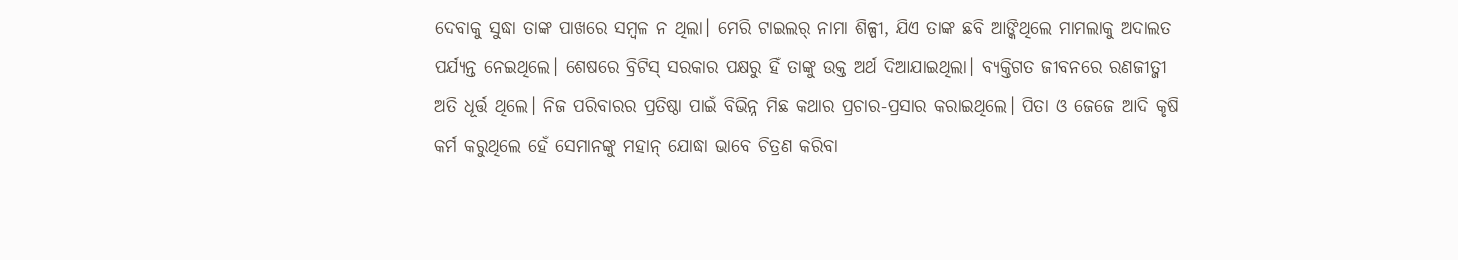ଦେବାକୁ ସୁଦ୍ଧା ତାଙ୍କ ପାଖରେ ସମ୍ବଳ ନ ଥିଲା। ମେରି ଟାଇଲର୍ ନାମା ଶିଳ୍ପୀ, ଯିଏ ତାଙ୍କ ଛବି ଆଙ୍କିଥିଲେ ମାମଲାକୁ ଅଦାଲତ ପର୍ଯ୍ୟନ୍ତ ନେଇଥିଲେ। ଶେଷରେ ବ୍ରିଟିସ୍ ସରକାର ପକ୍ଷରୁ ହିଁ ତାଙ୍କୁ ଉକ୍ତ ଅର୍ଥ ଦିଆଯାଇଥିଲା। ବ୍ୟକ୍ତିଗତ ଜୀବନରେ ରଣଜୀତ୍ଜୀ ଅତି ଧୂର୍ତ୍ତ ଥିଲେ। ନିଜ ପରିବାରର ପ୍ରତିଷ୍ଠା ପାଇଁ ବିଭିନ୍ନ ମିଛ କଥାର ପ୍ରଚାର-ପ୍ରସାର କରାଇଥିଲେ। ପିତା ଓ ଜେଜେ ଆଦି କୃଷି କର୍ମ କରୁଥିଲେ ହେଁ ସେମାନଙ୍କୁ ମହାନ୍ ଯୋଦ୍ଧା ଭାବେ ଚିତ୍ରଣ କରିବା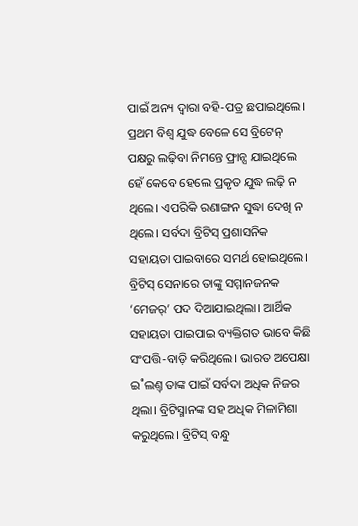ପାଇଁ ଅନ୍ୟ ଦ୍ବାରା ବହି-ପତ୍ର ଛପାଇଥିଲେ। ପ୍ରଥମ ବିଶ୍ବ ଯୁଦ୍ଧ ବେଳେ ସେ ବ୍ରିଟେନ୍ ପକ୍ଷରୁ ଲଢ଼ିବା ନିମନ୍ତେ ଫ୍ରାନ୍ସ ଯାଇଥିଲେ ହେଁ କେବେ ହେଲେ ପ୍ରକୃତ ଯୁଦ୍ଧ ଲଢ଼ି ନ ଥିଲେ। ଏପରିକି ରଣାଙ୍ଗନ ସୁଦ୍ଧା ଦେଖି ନ ଥିଲେ। ସର୍ବଦା ବ୍ରିଟିସ୍ ପ୍ରଶାସନିକ ସହାୟତା ପାଇବାରେ ସମର୍ଥ ହୋଇଥିଲେ। ବ୍ରିଟିସ୍ ସେନାରେ ତାଙ୍କୁ ସମ୍ମାନଜନକ ‘ମେଜର୍’ ପଦ ଦିଆଯାଇଥିଲା। ଆର୍ଥିକ ସହାୟତା ପାଇପାଇ ବ୍ୟକ୍ତିଗତ ଭାବେ କିଛି ସଂପତ୍ତି-ବାଡ଼ି କରିଥିଲେ। ଭାରତ ଅପେକ୍ଷା ଇ˚ଲଣ୍ତ୍ ତାଙ୍କ ପାଇଁ ସର୍ବଦା ଅଧିକ ନିଜର ଥିଲା। ବ୍ରିଟିସ୍ମାନଙ୍କ ସହ ଅଧିକ ମିଳାମିଶା କରୁଥିଲେ। ବ୍ରିଟିସ୍ ବନ୍ଧୁ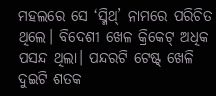ମହଲରେ ସେ ‘ସ୍ମିଥ୍’ ନାମରେ ପରିଚିତ ଥିଲେ। ବିଦେଶୀ ଖେଳ କ୍ରିକେଟ୍ ଅଧିକ ପସନ୍ଦ ଥିଲା। ପନ୍ଦରଟି ଟେଷ୍ଟ୍ ଖେଳି ଦୁଇଟି ଶତକ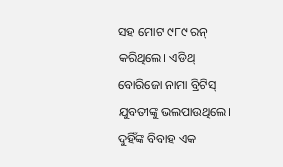ସହ ମୋଟ ୯୮୯ ରନ୍ କରିଥିଲେ। ଏଡିଥ୍ ବୋରିଜୋ ନାମା ବ୍ରିଟିସ୍ ଯୁବତୀଙ୍କୁ ଭଲପାଉଥିଲେ। ଦୁହିଁଙ୍କ ବିବାହ ଏକ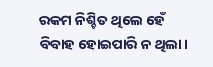ରକମ ନିଶ୍ଚିତ ଥିଲେ ହେଁ ବିବାହ ହୋଇପାରି ନ ଥିଲା।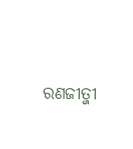ରଣଜୀତ୍ଜୀ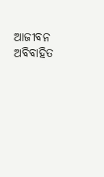ଆଜୀବନ ଅବିବାହିତ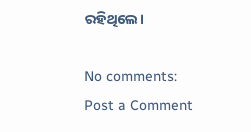ରହିଥିଲେ।

No comments:
Post a Comment